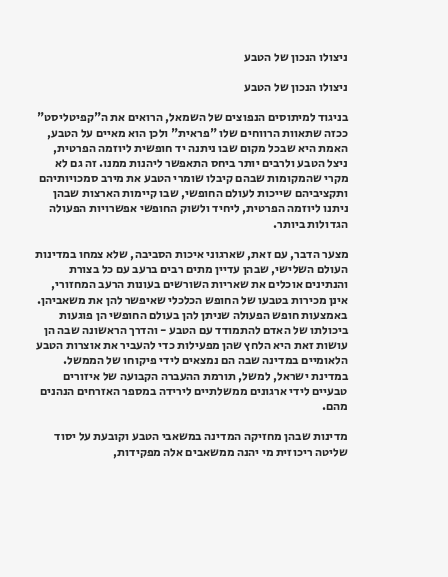ניצולו הנכון של הטבע

ניצולו הנכון של הטבע

בניגוד למיתוסים הנפוצים של השמאל, הרואים את ה"קפיטליסט" ככזה שתאוות הרווחים שלו "פראית" ולכן הוא מאיים על הטבע, האמת היא שבכל מקום שבו ניתנה יד חופשית ליוזמה הפרטית, ניצל הטבע ולרבים יותר ביחס התאפשר ליהנות ממנו. זה גם לא מקרי שהמקומות שבהם קיבלו שומרי הטבע את מירב סמכויותיהם ותקציביהם שייכות לעולם החופשי, שבו קיימות הארצות שבהן ניתנו ליוזמה הפרטית, ליחיד ולשוק החופשי אפשרויות הפעולה הגדולות ביותר.

מצער הדבר, עם זאת, שארגוני איכות הסביבה, שלא צמחו במדינות העולם השלישי, שבהן עדיין מתים רבים ברעב עם כל בצורת והנתינים אוכלים את שאריות השורשים בעונות הרעב המחזורי, אינן מכירות בטבעו של החופש הכלכלי שאיפשר להן את משאביהן. באמצעות חופש הפעולה שניתן להן בעולם החופשי הן פוגעות ביכולתו של האדם להתמודד עם הטבע - והדרך הראשונה שבה הן עושות זאת היא הלחץ שהן מפעילות כדי להעביר את אוצרות הטבע הלאומיים במדינה שבה הם נמצאים לידי פיקוחו של הממשל. במדינת ישראל, למשל, תורמת ההעברה הקבועה של איזורים טבעיים לידי ארגונים ממשלתיים לירידה במספר האזרחים הנהנים מהם.

מדינות שבהן מחזיקה המדינה במשאבי הטבע וקובעת על יסוד שליטה ריכוזית מי יהנה ממשאבים אלה מפקידות,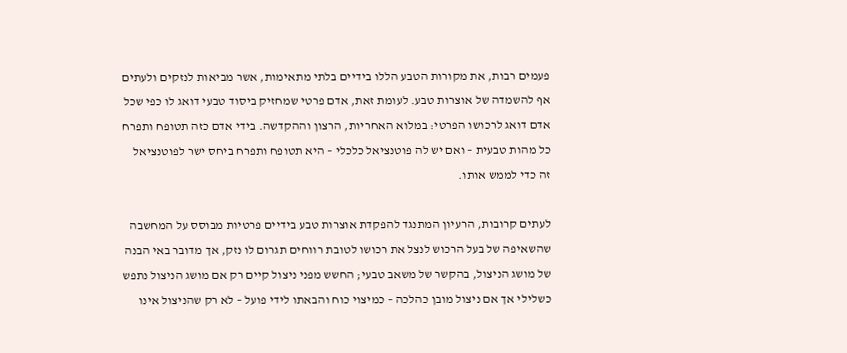פעמים רבות, את מקורות הטבע הללו בידיים בלתי מתאימות, אשר מביאות לנזקים ולעתים אף להשמדה של אוצרות טבע. לעומת זאת, אדם פרטי שמחזיק ביסוד טבעי דואג לו כפי שכל אדם דואג לרכושו הפרטי: במלוא האחריות, הרצון וההקדשה. בידי אדם כזה תטופח ותפרח כל מהות טבעית – ואם יש לה פוטנציאל כלכלי – היא תטופח ותפרח ביחס ישר לפוטנציאל זה כדי לממש אותו.

לעתים קרובות, הרעיון המתנגד להפקדת אוצרות טבע בידיים פרטיות מבוסס על המחשבה שהשאיפה של בעל הרכוש לנצל את רכושו לטובת רווחים תגרום לו נזק, אך מדובר באי הבנה של מושג הניצול, בהקשר של משאב טבעי; החשש מפני ניצול קיים רק אם מושג הניצול נתפש כשלילי אך אם ניצול מובן כהלכה – כמיצוי כוח והבאתו לידי פועל – לא רק שהניצול אינו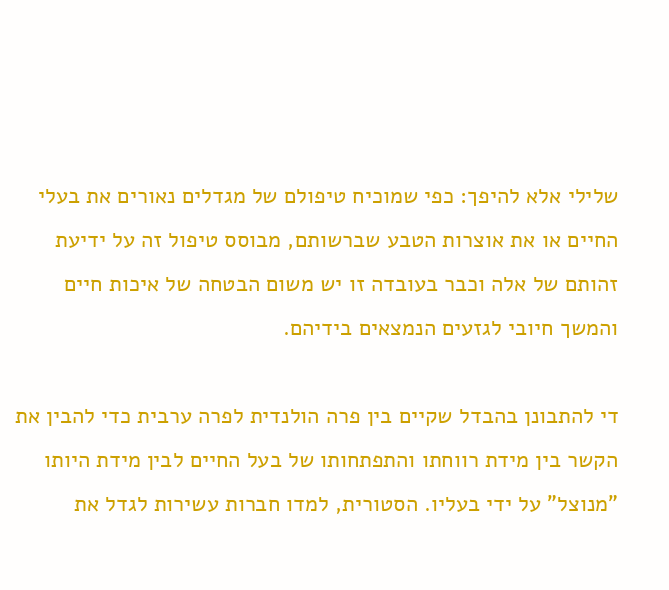שלילי אלא להיפך: כפי שמוכיח טיפולם של מגדלים נאורים את בעלי החיים או את אוצרות הטבע שברשותם, מבוסס טיפול זה על ידיעת זהותם של אלה וכבר בעובדה זו יש משום הבטחה של איכות חיים והמשך חיובי לגזעים הנמצאים בידיהם.

די להתבונן בהבדל שקיים בין פרה הולנדית לפרה ערבית כדי להבין את הקשר בין מידת רווחתו והתפתחותו של בעל החיים לבין מידת היותו "מנוצל" על ידי בעליו. הסטורית, למדו חברות עשירות לגדל את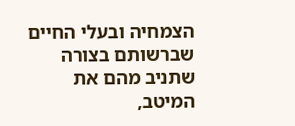הצמחיה ובעלי החיים שברשותם בצורה שתניב מהם את המיטב,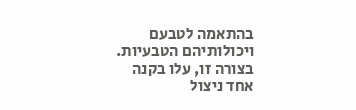בהתאמה לטבעם ויכולותיהם הטבעיות. בצורה זו, עלו בקנה אחד ניצול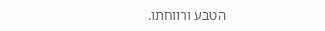הטבע ורווחתו.